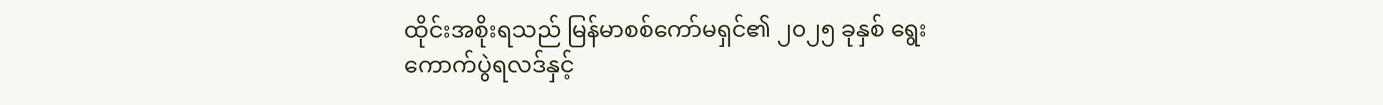ထိုင်းအစိုးရသည် မြန်မာစစ်ကော်မရှင်၏ ၂၀၂၅ ခုနှစ် ရွေးကောက်ပွဲရလဒ်နှင့်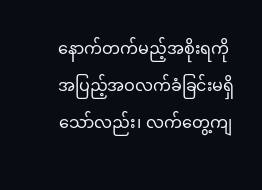နောက်တက်မည့်အစိုးရကို အပြည့်အဝလက်ခံခြင်းမရှိသော်လည်း၊ လက်တွေ့ကျ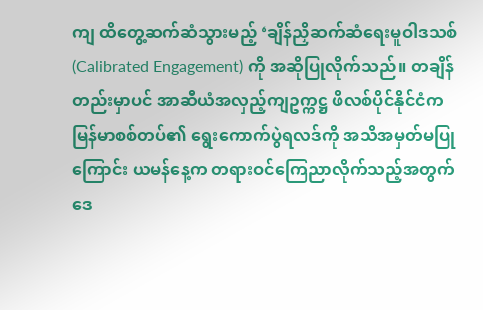ကျ ထိတွေ့ဆက်ဆံသွားမည့် ‘ချိန်ညှိဆက်ဆံရေးမူဝါဒသစ် (Calibrated Engagement) ကို အဆိုပြုလိုက်သည်။ တချိန်တည်းမှာပင် အာဆီယံအလှည့်ကျဥက္ကဋ္ဌ ဖိလစ်ပိုင်နိုင်ငံက မြန်မာစစ်တပ်၏ ရွေးကောက်ပွဲရလဒ်ကို အသိအမှတ်မပြုကြောင်း ယမန်နေ့က တရားဝင်ကြေညာလိုက်သည့်အတွက် ဒေ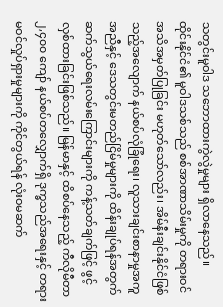သတွင်းမူဝါဒ သဘောထားကွဲလွဲမှုများ ရှိလာနေသည်။
ထိုင်းနိုင်ငံ၏ မူဝါဒသစ်သည် စစ်အာဏာသိမ်းမှုကို တရားဝင်အသိအမှတ်ပြုခြင်း မဟုတ်သော်လည်း၊ အိမ်နီးချင်းနိုင်ငံဖြစ်သည့်အလျောက် နယ်စပ်လုံခြုံရေး၊ လူသားချင်းစာနာမှုအကူအညီနှင့် ဒေသတွင်းမတည်ငြိမ်မှုများကို ထိန်းချုပ်ရန်အတွက် ဆက်သွယ်ရေးလမ်းကြောင်းများကို ကန့်သတ်ချက်ဖြင့် ဖွင့်လှစ်ထားခြင်းဖြစ်သည်။ မြန်မာနှင့် ထိစပ်နေသည့် ကီလိုမီတာ ၂,၄၀၀ ကျော် နယ်စပ်တလျှောက်ရှိ ဒုက္ခသည်အရေးနှင့် တရားမဝင်လှုပ်ရှားမှုများကို ကိုင်တွယ်ရန် လုံးဝမဆက်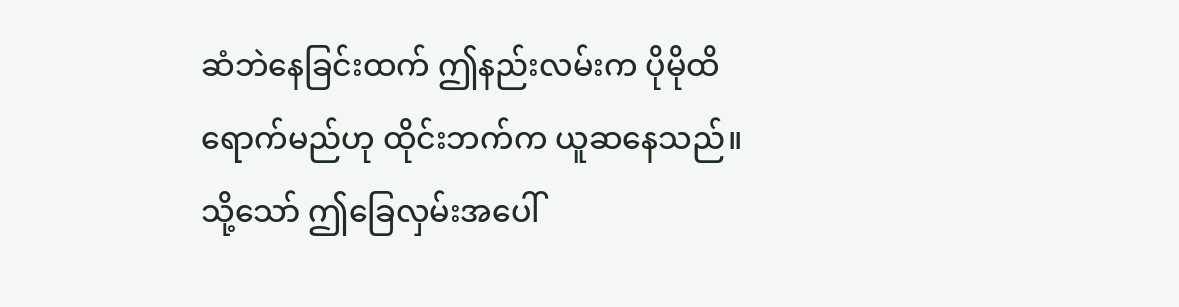ဆံဘဲနေခြင်းထက် ဤနည်းလမ်းက ပိုမိုထိရောက်မည်ဟု ထိုင်းဘက်က ယူဆနေသည်။
သို့သော် ဤခြေလှမ်းအပေါ်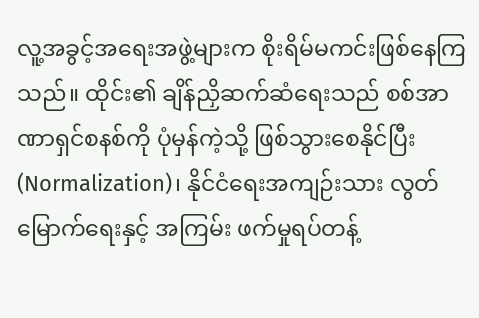လူ့အခွင့်အရေးအဖွဲ့များက စိုးရိမ်မကင်းဖြစ်နေကြသည်။ ထိုင်း၏ ချိန်ညှိဆက်ဆံရေးသည် စစ်အာဏာရှင်စနစ်ကို ပုံမှန်ကဲ့သို့ ဖြစ်သွားစေနိုင်ပြီး (Normalization)၊ နိုင်ငံရေးအကျဉ်းသား လွတ်မြောက်ရေးနှင့် အကြမ်း ဖက်မှုရပ်တန့်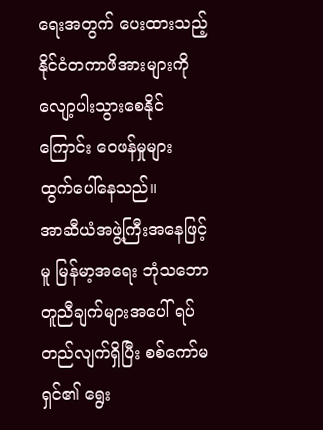ရေးအတွက် ပေးထားသည့် နိုင်ငံတကာဖိအားများကို လျော့ပါးသွားစေနိုင်ကြောင်း ဝေဖန်မှုများ ထွက်ပေါ်နေသည်။
အာဆီယံအဖွဲ့ကြီးအနေဖြင့်မူ မြန်မာ့အရေး ဘုံသဘောတူညီချက်များအပေါ် ရပ်တည်လျက်ရှိပြီး စစ်ကော်မရှင်၏ ရွေး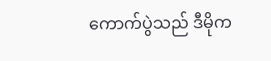ကောက်ပွဲသည် ဒီမိုက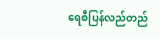ရေစီပြန်လည်တည်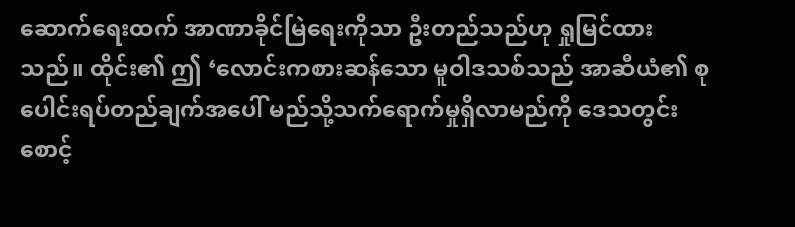ဆောက်ရေးထက် အာဏာခိုင်မြဲရေးကိုသာ ဦးတည်သည်ဟု ရှုမြင်ထားသည်။ ထိုင်း၏ ဤ ‘လောင်းကစားဆန်သော မူဝါဒသစ်သည် အာဆီယံ၏ စုပေါင်းရပ်တည်ချက်အပေါ် မည်သို့သက်ရောက်မှုရှိလာမည်ကို ဒေသတွင်း စောင့်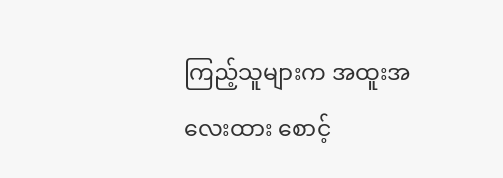ကြည့်သူများက အထူးအလေးထား စောင့်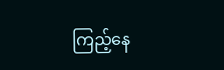ကြည့်နေ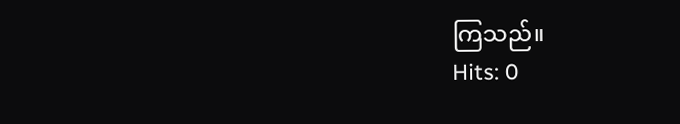ကြသည်။
Hits: 0